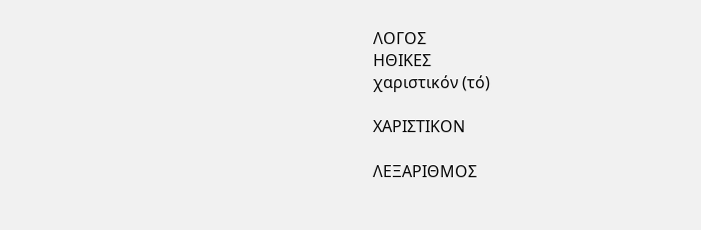ΛΟΓΟΣ
ΗΘΙΚΕΣ
χαριστικόν (τό)

ΧΑΡΙΣΤΙΚΟΝ

ΛΕΞΑΡΙΘΜΟΣ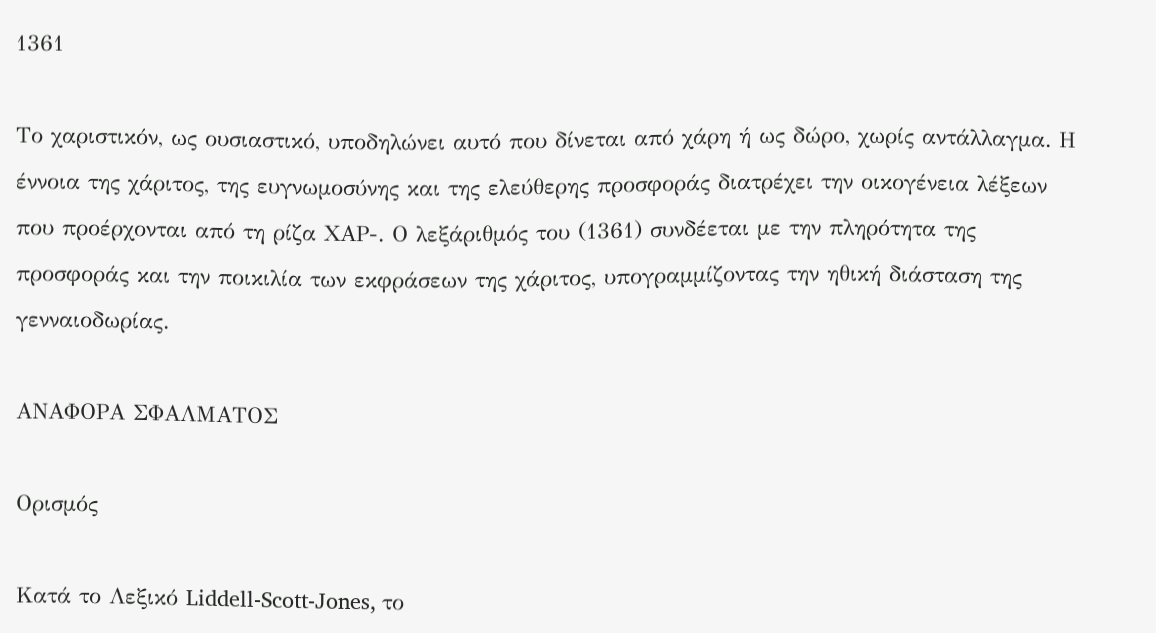1361

Το χαριστικόν, ως ουσιαστικό, υποδηλώνει αυτό που δίνεται από χάρη ή ως δώρο, χωρίς αντάλλαγμα. Η έννοια της χάριτος, της ευγνωμοσύνης και της ελεύθερης προσφοράς διατρέχει την οικογένεια λέξεων που προέρχονται από τη ρίζα ΧΑΡ-. Ο λεξάριθμός του (1361) συνδέεται με την πληρότητα της προσφοράς και την ποικιλία των εκφράσεων της χάριτος, υπογραμμίζοντας την ηθική διάσταση της γενναιοδωρίας.

ΑΝΑΦΟΡΑ ΣΦΑΛΜΑΤΟΣ

Ορισμός

Κατά το Λεξικό Liddell-Scott-Jones, το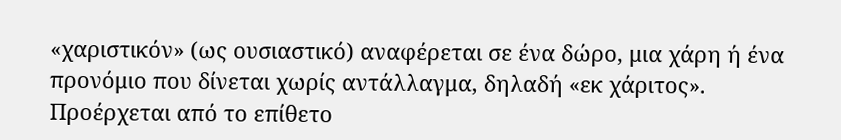«χαριστικόν» (ως ουσιαστικό) αναφέρεται σε ένα δώρο, μια χάρη ή ένα προνόμιο που δίνεται χωρίς αντάλλαγμα, δηλαδή «εκ χάριτος». Προέρχεται από το επίθετο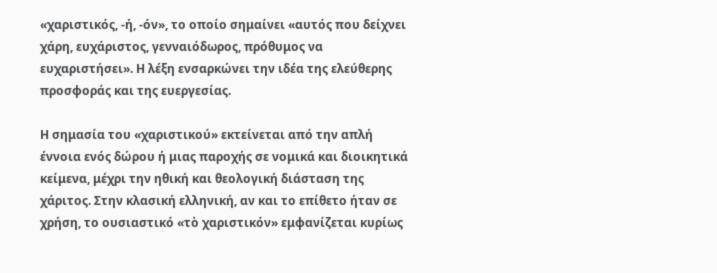«χαριστικός, -ή, -όν», το οποίο σημαίνει «αυτός που δείχνει χάρη, ευχάριστος, γενναιόδωρος, πρόθυμος να ευχαριστήσει». Η λέξη ενσαρκώνει την ιδέα της ελεύθερης προσφοράς και της ευεργεσίας.

Η σημασία του «χαριστικού» εκτείνεται από την απλή έννοια ενός δώρου ή μιας παροχής σε νομικά και διοικητικά κείμενα, μέχρι την ηθική και θεολογική διάσταση της χάριτος. Στην κλασική ελληνική, αν και το επίθετο ήταν σε χρήση, το ουσιαστικό «τὸ χαριστικόν» εμφανίζεται κυρίως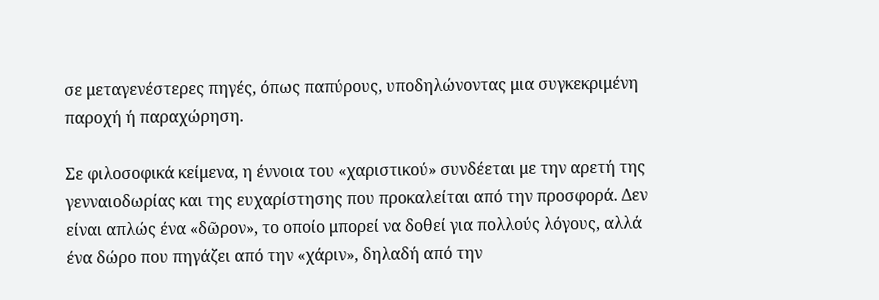σε μεταγενέστερες πηγές, όπως παπύρους, υποδηλώνοντας μια συγκεκριμένη παροχή ή παραχώρηση.

Σε φιλοσοφικά κείμενα, η έννοια του «χαριστικού» συνδέεται με την αρετή της γενναιοδωρίας και της ευχαρίστησης που προκαλείται από την προσφορά. Δεν είναι απλώς ένα «δῶρον», το οποίο μπορεί να δοθεί για πολλούς λόγους, αλλά ένα δώρο που πηγάζει από την «χάριν», δηλαδή από την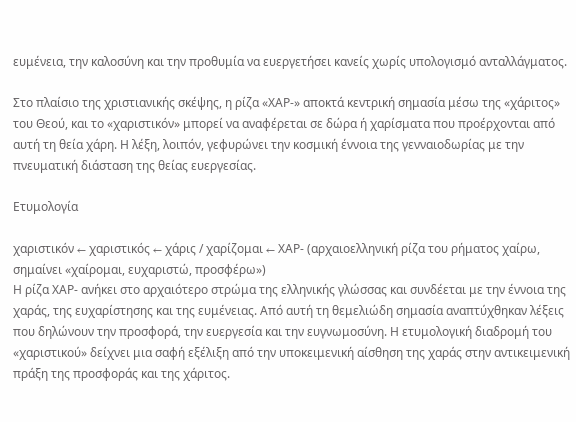ευμένεια, την καλοσύνη και την προθυμία να ευεργετήσει κανείς χωρίς υπολογισμό ανταλλάγματος.

Στο πλαίσιο της χριστιανικής σκέψης, η ρίζα «ΧΑΡ-» αποκτά κεντρική σημασία μέσω της «χάριτος» του Θεού, και το «χαριστικόν» μπορεί να αναφέρεται σε δώρα ή χαρίσματα που προέρχονται από αυτή τη θεία χάρη. Η λέξη, λοιπόν, γεφυρώνει την κοσμική έννοια της γενναιοδωρίας με την πνευματική διάσταση της θείας ευεργεσίας.

Ετυμολογία

χαριστικόν ← χαριστικός ← χάρις / χαρίζομαι ← ΧΑΡ- (αρχαιοελληνική ρίζα του ρήματος χαίρω, σημαίνει «χαίρομαι, ευχαριστώ, προσφέρω»)
Η ρίζα ΧΑΡ- ανήκει στο αρχαιότερο στρώμα της ελληνικής γλώσσας και συνδέεται με την έννοια της χαράς, της ευχαρίστησης και της ευμένειας. Από αυτή τη θεμελιώδη σημασία αναπτύχθηκαν λέξεις που δηλώνουν την προσφορά, την ευεργεσία και την ευγνωμοσύνη. Η ετυμολογική διαδρομή του «χαριστικού» δείχνει μια σαφή εξέλιξη από την υποκειμενική αίσθηση της χαράς στην αντικειμενική πράξη της προσφοράς και της χάριτος.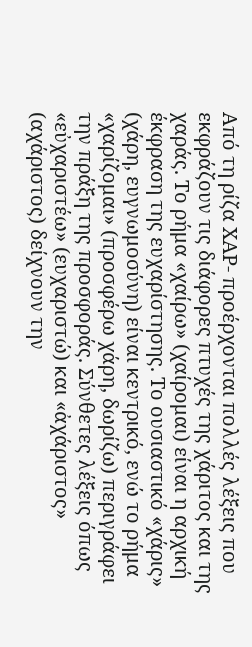Από τη ρίζα ΧΑΡ- προέρχονται πολλές λέξεις που εκφράζουν τις διάφορες πτυχές της χάριτος και της χαράς. Το ρήμα «χαίρω» (χαίρομαι) είναι η αρχική έκφραση της ευχαρίστησης. Το ουσιαστικό «χάρις» (χάρη, ευγνωμοσύνη) είναι κεντρικό, ενώ το ρήμα «χαρίζομαι» (προσφέρω χάρη, δωρίζω) περιγράφει την πράξη της προσφοράς. Σύνθετες λέξεις όπως «εὐχαριστέω» (ευχαριστώ) και «ἀχάριστος» (αχάριστος) δείχνουν την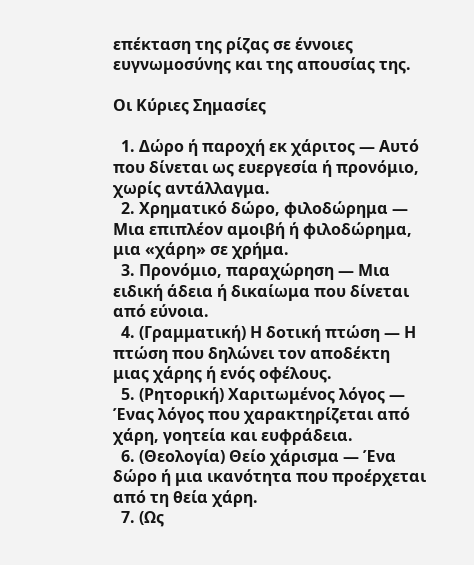επέκταση της ρίζας σε έννοιες ευγνωμοσύνης και της απουσίας της.

Οι Κύριες Σημασίες

  1. Δώρο ή παροχή εκ χάριτος — Αυτό που δίνεται ως ευεργεσία ή προνόμιο, χωρίς αντάλλαγμα.
  2. Χρηματικό δώρο, φιλοδώρημα — Μια επιπλέον αμοιβή ή φιλοδώρημα, μια «χάρη» σε χρήμα.
  3. Προνόμιο, παραχώρηση — Μια ειδική άδεια ή δικαίωμα που δίνεται από εύνοια.
  4. (Γραμματική) Η δοτική πτώση — Η πτώση που δηλώνει τον αποδέκτη μιας χάρης ή ενός οφέλους.
  5. (Ρητορική) Χαριτωμένος λόγος — Ένας λόγος που χαρακτηρίζεται από χάρη, γοητεία και ευφράδεια.
  6. (Θεολογία) Θείο χάρισμα — Ένα δώρο ή μια ικανότητα που προέρχεται από τη θεία χάρη.
  7. (Ως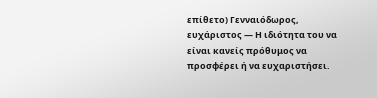επίθετο) Γενναιόδωρος, ευχάριστος — Η ιδιότητα του να είναι κανείς πρόθυμος να προσφέρει ή να ευχαριστήσει.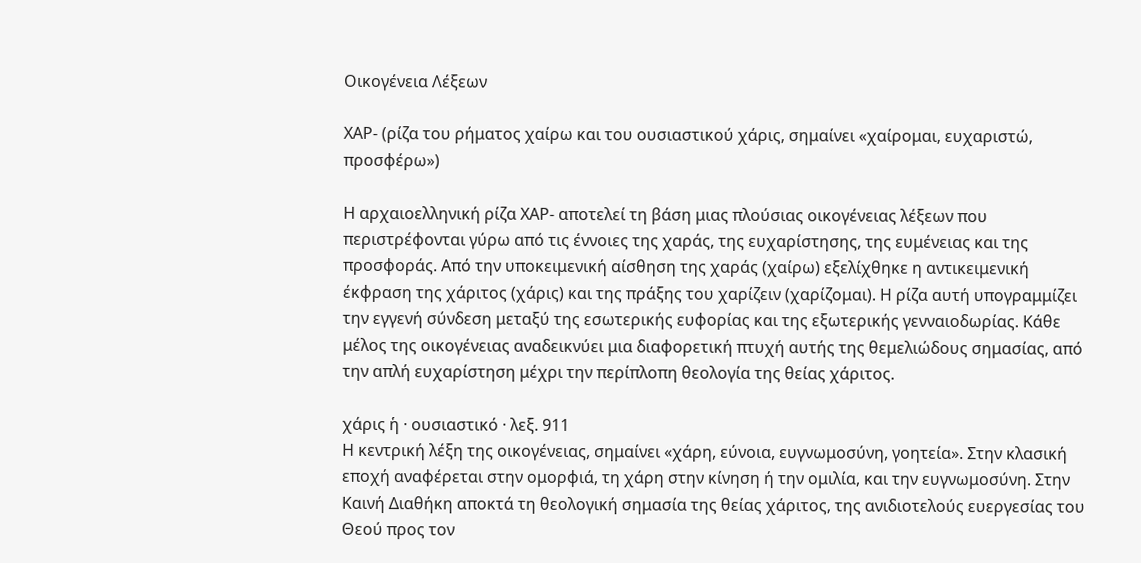Οικογένεια Λέξεων

ΧΑΡ- (ρίζα του ρήματος χαίρω και του ουσιαστικού χάρις, σημαίνει «χαίρομαι, ευχαριστώ, προσφέρω»)

Η αρχαιοελληνική ρίζα ΧΑΡ- αποτελεί τη βάση μιας πλούσιας οικογένειας λέξεων που περιστρέφονται γύρω από τις έννοιες της χαράς, της ευχαρίστησης, της ευμένειας και της προσφοράς. Από την υποκειμενική αίσθηση της χαράς (χαίρω) εξελίχθηκε η αντικειμενική έκφραση της χάριτος (χάρις) και της πράξης του χαρίζειν (χαρίζομαι). Η ρίζα αυτή υπογραμμίζει την εγγενή σύνδεση μεταξύ της εσωτερικής ευφορίας και της εξωτερικής γενναιοδωρίας. Κάθε μέλος της οικογένειας αναδεικνύει μια διαφορετική πτυχή αυτής της θεμελιώδους σημασίας, από την απλή ευχαρίστηση μέχρι την περίπλοπη θεολογία της θείας χάριτος.

χάρις ἡ · ουσιαστικό · λεξ. 911
Η κεντρική λέξη της οικογένειας, σημαίνει «χάρη, εύνοια, ευγνωμοσύνη, γοητεία». Στην κλασική εποχή αναφέρεται στην ομορφιά, τη χάρη στην κίνηση ή την ομιλία, και την ευγνωμοσύνη. Στην Καινή Διαθήκη αποκτά τη θεολογική σημασία της θείας χάριτος, της ανιδιοτελούς ευεργεσίας του Θεού προς τον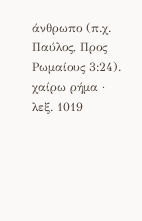άνθρωπο (π.χ. Παύλος, Προς Ρωμαίους 3:24).
χαίρω ρήμα · λεξ. 1019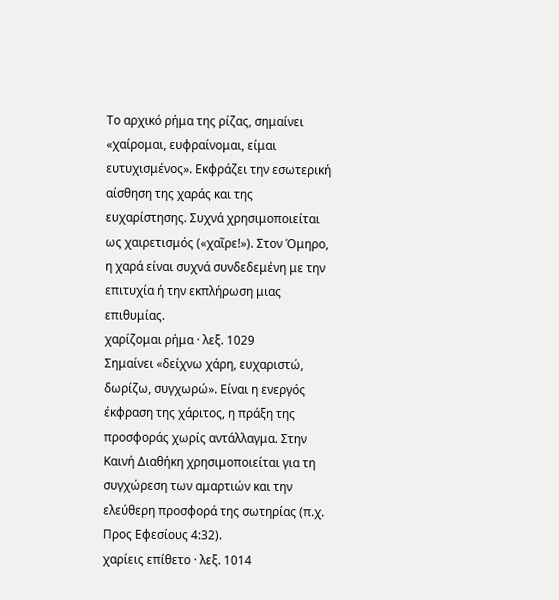Το αρχικό ρήμα της ρίζας, σημαίνει «χαίρομαι, ευφραίνομαι, είμαι ευτυχισμένος». Εκφράζει την εσωτερική αίσθηση της χαράς και της ευχαρίστησης. Συχνά χρησιμοποιείται ως χαιρετισμός («χαῖρε!»). Στον Όμηρο, η χαρά είναι συχνά συνδεδεμένη με την επιτυχία ή την εκπλήρωση μιας επιθυμίας.
χαρίζομαι ρήμα · λεξ. 1029
Σημαίνει «δείχνω χάρη, ευχαριστώ, δωρίζω, συγχωρώ». Είναι η ενεργός έκφραση της χάριτος, η πράξη της προσφοράς χωρίς αντάλλαγμα. Στην Καινή Διαθήκη χρησιμοποιείται για τη συγχώρεση των αμαρτιών και την ελεύθερη προσφορά της σωτηρίας (π.χ. Προς Εφεσίους 4:32).
χαρίεις επίθετο · λεξ. 1014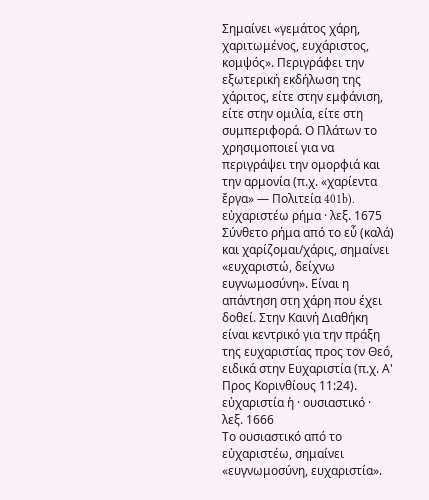Σημαίνει «γεμάτος χάρη, χαριτωμένος, ευχάριστος, κομψός». Περιγράφει την εξωτερική εκδήλωση της χάριτος, είτε στην εμφάνιση, είτε στην ομιλία, είτε στη συμπεριφορά. Ο Πλάτων το χρησιμοποιεί για να περιγράψει την ομορφιά και την αρμονία (π.χ. «χαρίεντα ἔργα» — Πολιτεία 401b).
εὐχαριστέω ρήμα · λεξ. 1675
Σύνθετο ρήμα από το εὖ (καλά) και χαρίζομαι/χάρις, σημαίνει «ευχαριστώ, δείχνω ευγνωμοσύνη». Είναι η απάντηση στη χάρη που έχει δοθεί. Στην Καινή Διαθήκη είναι κεντρικό για την πράξη της ευχαριστίας προς τον Θεό, ειδικά στην Ευχαριστία (π.χ. Α' Προς Κορινθίους 11:24).
εὐχαριστία ἡ · ουσιαστικό · λεξ. 1666
Το ουσιαστικό από το εὐχαριστέω, σημαίνει «ευγνωμοσύνη, ευχαριστία».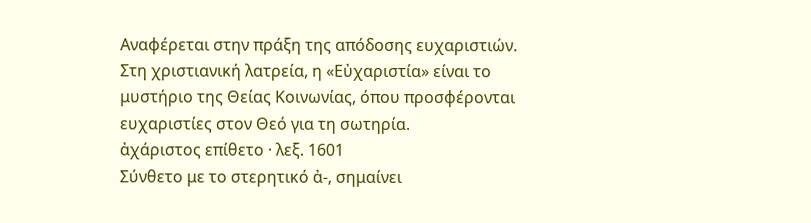Αναφέρεται στην πράξη της απόδοσης ευχαριστιών. Στη χριστιανική λατρεία, η «Εὐχαριστία» είναι το μυστήριο της Θείας Κοινωνίας, όπου προσφέρονται ευχαριστίες στον Θεό για τη σωτηρία.
ἀχάριστος επίθετο · λεξ. 1601
Σύνθετο με το στερητικό ἀ-, σημαίνει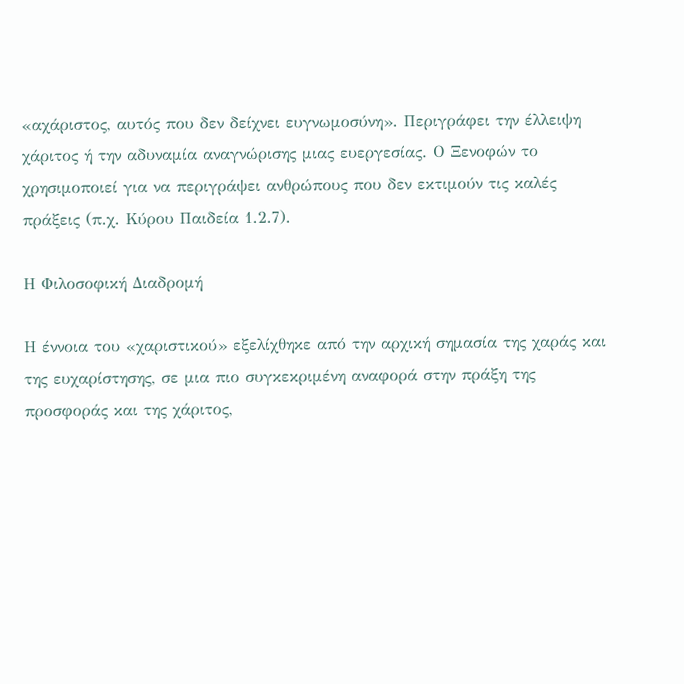«αχάριστος, αυτός που δεν δείχνει ευγνωμοσύνη». Περιγράφει την έλλειψη χάριτος ή την αδυναμία αναγνώρισης μιας ευεργεσίας. Ο Ξενοφών το χρησιμοποιεί για να περιγράψει ανθρώπους που δεν εκτιμούν τις καλές πράξεις (π.χ. Κύρου Παιδεία 1.2.7).

Η Φιλοσοφική Διαδρομή

Η έννοια του «χαριστικού» εξελίχθηκε από την αρχική σημασία της χαράς και της ευχαρίστησης, σε μια πιο συγκεκριμένη αναφορά στην πράξη της προσφοράς και της χάριτος,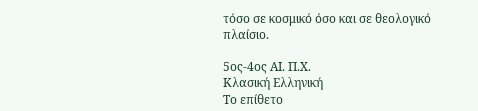τόσο σε κοσμικό όσο και σε θεολογικό πλαίσιο.

5ος-4ος ΑΙ. Π.Χ.
Κλασική Ελληνική
Το επίθετο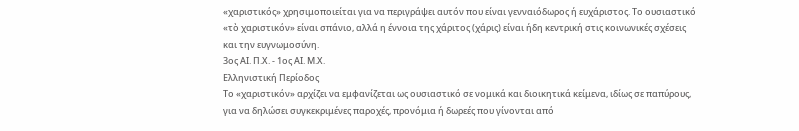«χαριστικός» χρησιμοποιείται για να περιγράψει αυτόν που είναι γενναιόδωρος ή ευχάριστος. Το ουσιαστικό «τὸ χαριστικόν» είναι σπάνιο, αλλά η έννοια της χάριτος (χάρις) είναι ήδη κεντρική στις κοινωνικές σχέσεις και την ευγνωμοσύνη.
3ος ΑΙ. Π.Χ. - 1ος ΑΙ. Μ.Χ.
Ελληνιστική Περίοδος
Το «χαριστικόν» αρχίζει να εμφανίζεται ως ουσιαστικό σε νομικά και διοικητικά κείμενα, ιδίως σε παπύρους, για να δηλώσει συγκεκριμένες παροχές, προνόμια ή δωρεές που γίνονται από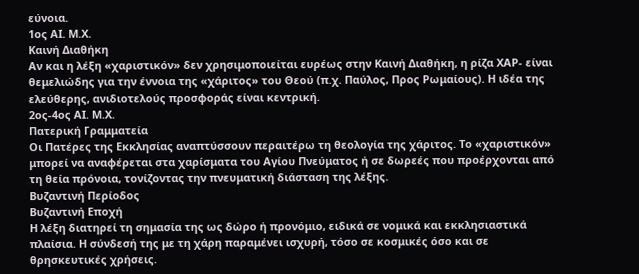εύνοια.
1ος ΑΙ. Μ.Χ.
Καινή Διαθήκη
Αν και η λέξη «χαριστικόν» δεν χρησιμοποιείται ευρέως στην Καινή Διαθήκη, η ρίζα ΧΑΡ- είναι θεμελιώδης για την έννοια της «χάριτος» του Θεού (π.χ. Παύλος, Προς Ρωμαίους). Η ιδέα της ελεύθερης, ανιδιοτελούς προσφοράς είναι κεντρική.
2ος-4ος ΑΙ. Μ.Χ.
Πατερική Γραμματεία
Οι Πατέρες της Εκκλησίας αναπτύσσουν περαιτέρω τη θεολογία της χάριτος. Το «χαριστικόν» μπορεί να αναφέρεται στα χαρίσματα του Αγίου Πνεύματος ή σε δωρεές που προέρχονται από τη θεία πρόνοια, τονίζοντας την πνευματική διάσταση της λέξης.
Βυζαντινή Περίοδος
Βυζαντινή Εποχή
Η λέξη διατηρεί τη σημασία της ως δώρο ή προνόμιο, ειδικά σε νομικά και εκκλησιαστικά πλαίσια. Η σύνδεσή της με τη χάρη παραμένει ισχυρή, τόσο σε κοσμικές όσο και σε θρησκευτικές χρήσεις.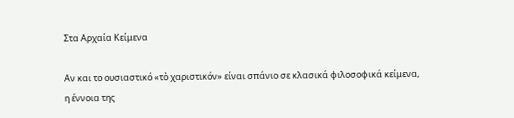Στα Αρχαία Κείμενα

Αν και το ουσιαστικό «τὸ χαριστικόν» είναι σπάνιο σε κλασικά φιλοσοφικά κείμενα, η έννοια της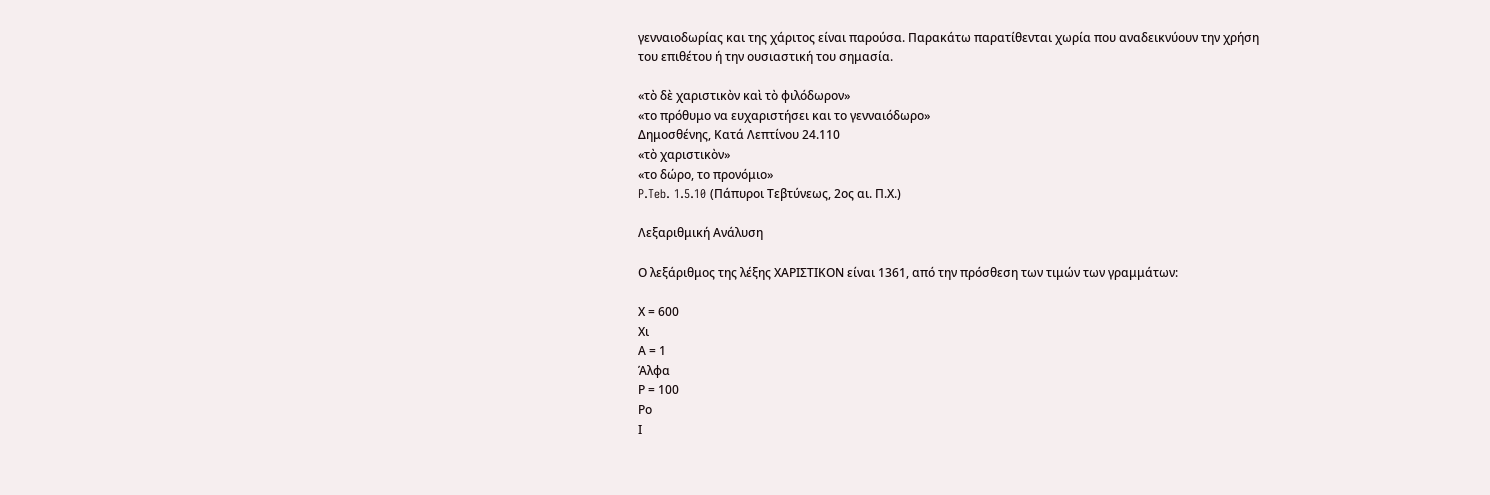γενναιοδωρίας και της χάριτος είναι παρούσα. Παρακάτω παρατίθενται χωρία που αναδεικνύουν την χρήση του επιθέτου ή την ουσιαστική του σημασία.

«τὸ δὲ χαριστικὸν καὶ τὸ φιλόδωρον»
«το πρόθυμο να ευχαριστήσει και το γενναιόδωρο»
Δημοσθένης, Κατά Λεπτίνου 24.110
«τὸ χαριστικὸν»
«το δώρο, το προνόμιο»
P.Teb. 1.5.10 (Πάπυροι Τεβτύνεως, 2ος αι. Π.Χ.)

Λεξαριθμική Ανάλυση

Ο λεξάριθμος της λέξης ΧΑΡΙΣΤΙΚΟΝ είναι 1361, από την πρόσθεση των τιμών των γραμμάτων:

Χ = 600
Χι
Α = 1
Άλφα
Ρ = 100
Ρο
Ι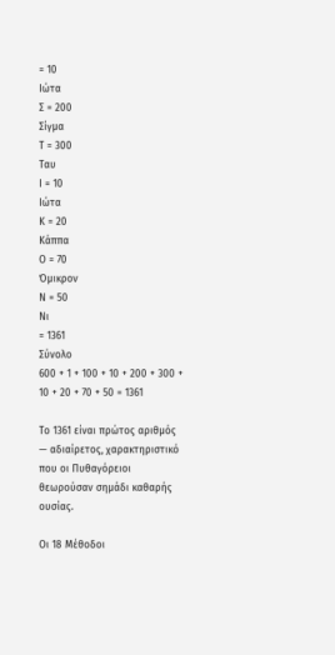= 10
Ιώτα
Σ = 200
Σίγμα
Τ = 300
Ταυ
Ι = 10
Ιώτα
Κ = 20
Κάππα
Ο = 70
Όμικρον
Ν = 50
Νι
= 1361
Σύνολο
600 + 1 + 100 + 10 + 200 + 300 + 10 + 20 + 70 + 50 = 1361

Το 1361 είναι πρώτος αριθμός — αδιαίρετος, χαρακτηριστικό που οι Πυθαγόρειοι θεωρούσαν σημάδι καθαρής ουσίας.

Οι 18 Μέθοδοι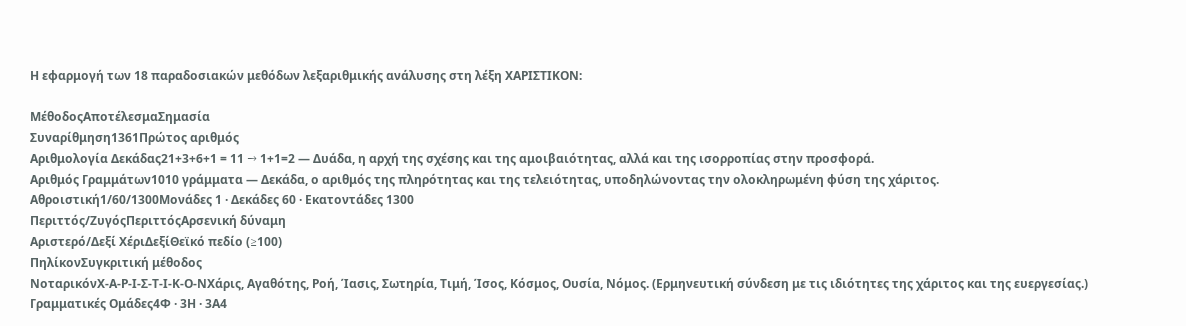Η εφαρμογή των 18 παραδοσιακών μεθόδων λεξαριθμικής ανάλυσης στη λέξη ΧΑΡΙΣΤΙΚΟΝ:

ΜέθοδοςΑποτέλεσμαΣημασία
Συναρίθμηση1361Πρώτος αριθμός
Αριθμολογία Δεκάδας21+3+6+1 = 11 → 1+1=2 — Δυάδα, η αρχή της σχέσης και της αμοιβαιότητας, αλλά και της ισορροπίας στην προσφορά.
Αριθμός Γραμμάτων1010 γράμματα — Δεκάδα, ο αριθμός της πληρότητας και της τελειότητας, υποδηλώνοντας την ολοκληρωμένη φύση της χάριτος.
Αθροιστική1/60/1300Μονάδες 1 · Δεκάδες 60 · Εκατοντάδες 1300
Περιττός/ΖυγόςΠεριττόςΑρσενική δύναμη
Αριστερό/Δεξί ΧέριΔεξίΘεϊκό πεδίο (≥100)
ΠηλίκονΣυγκριτική μέθοδος
ΝοταρικόνΧ-Α-Ρ-Ι-Σ-Τ-Ι-Κ-Ο-ΝΧάρις, Αγαθότης, Ροή, Ίασις, Σωτηρία, Τιμή, Ίσος, Κόσμος, Ουσία, Νόμος. (Ερμηνευτική σύνδεση με τις ιδιότητες της χάριτος και της ευεργεσίας.)
Γραμματικές Ομάδες4Φ · 3Η · 3Α4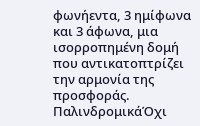φωνήεντα, 3 ημίφωνα και 3 άφωνα, μια ισορροπημένη δομή που αντικατοπτρίζει την αρμονία της προσφοράς.
ΠαλινδρομικάΌχι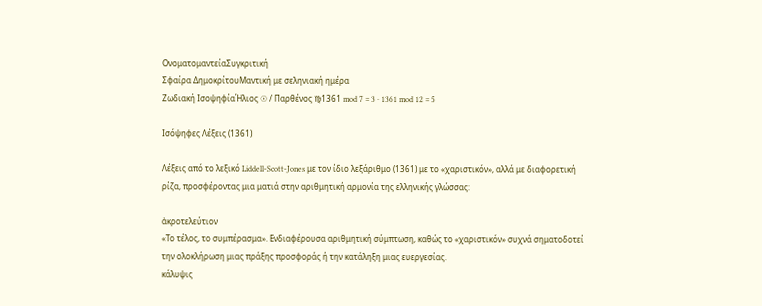ΟνοματομαντείαΣυγκριτική
Σφαίρα ΔημοκρίτουΜαντική με σεληνιακή ημέρα
Ζωδιακή ΙσοψηφίαΉλιος ☉ / Παρθένος ♍1361 mod 7 = 3 · 1361 mod 12 = 5

Ισόψηφες Λέξεις (1361)

Λέξεις από το λεξικό Liddell-Scott-Jones με τον ίδιο λεξάριθμο (1361) με το «χαριστικόν», αλλά με διαφορετική ρίζα, προσφέροντας μια ματιά στην αριθμητική αρμονία της ελληνικής γλώσσας:

ἀκροτελεύτιον
«Το τέλος, το συμπέρασμα». Ενδιαφέρουσα αριθμητική σύμπτωση, καθώς το «χαριστικόν» συχνά σηματοδοτεί την ολοκλήρωση μιας πράξης προσφοράς ή την κατάληξη μιας ευεργεσίας.
κάλυψις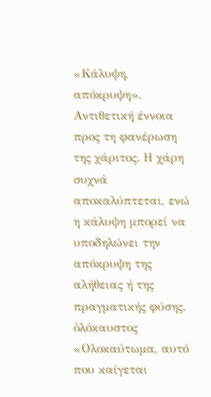«Κάλυψη, απόκρυψη». Αντιθετική έννοια προς τη φανέρωση της χάριτος. Η χάρη συχνά αποκαλύπτεται, ενώ η κάλυψη μπορεί να υποδηλώνει την απόκρυψη της αλήθειας ή της πραγματικής φύσης.
ὁλόκαυστος
«Ολοκαύτωμα, αυτό που καίγεται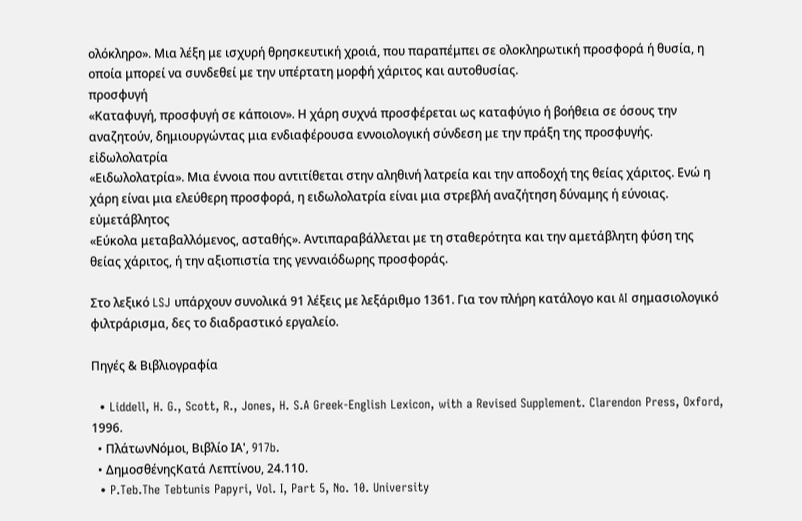ολόκληρο». Μια λέξη με ισχυρή θρησκευτική χροιά, που παραπέμπει σε ολοκληρωτική προσφορά ή θυσία, η οποία μπορεί να συνδεθεί με την υπέρτατη μορφή χάριτος και αυτοθυσίας.
προσφυγή
«Καταφυγή, προσφυγή σε κάποιον». Η χάρη συχνά προσφέρεται ως καταφύγιο ή βοήθεια σε όσους την αναζητούν, δημιουργώντας μια ενδιαφέρουσα εννοιολογική σύνδεση με την πράξη της προσφυγής.
εἰδωλολατρία
«Ειδωλολατρία». Μια έννοια που αντιτίθεται στην αληθινή λατρεία και την αποδοχή της θείας χάριτος. Ενώ η χάρη είναι μια ελεύθερη προσφορά, η ειδωλολατρία είναι μια στρεβλή αναζήτηση δύναμης ή εύνοιας.
εὐμετάβλητος
«Εύκολα μεταβαλλόμενος, ασταθής». Αντιπαραβάλλεται με τη σταθερότητα και την αμετάβλητη φύση της θείας χάριτος, ή την αξιοπιστία της γενναιόδωρης προσφοράς.

Στο λεξικό LSJ υπάρχουν συνολικά 91 λέξεις με λεξάριθμο 1361. Για τον πλήρη κατάλογο και AI σημασιολογικό φιλτράρισμα, δες το διαδραστικό εργαλείο.

Πηγές & Βιβλιογραφία

  • Liddell, H. G., Scott, R., Jones, H. S.A Greek-English Lexicon, with a Revised Supplement. Clarendon Press, Oxford, 1996.
  • ΠλάτωνΝόμοι, Βιβλίο ΙΑ', 917b.
  • ΔημοσθένηςΚατά Λεπτίνου, 24.110.
  • P.Teb.The Tebtunis Papyri, Vol. I, Part 5, No. 10. University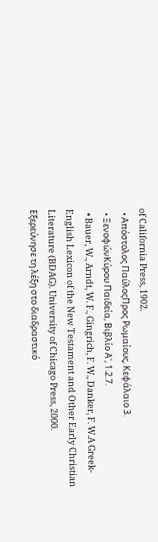of California Press, 1902.
  • Απόστολος ΠαύλοςΠρος Ρωμαίους, Κεφάλαιο 3.
  • ΞενοφώνΚύρου Παιδεία, Βιβλίο Α', 1.2.7.
  • Bauer, W., Arndt, W. F., Gingrich, F. W., Danker, F. W.A Greek-English Lexicon of the New Testament and Other Early Christian Literature (BDAG). University of Chicago Press, 2000.
Εξερεύνησε τη λέξη στο διαδραστικό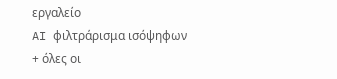εργαλείο
AI φιλτράρισμα ισόψηφων + όλες οι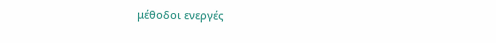μέθοδοι ενεργές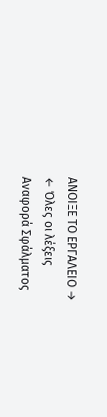ΑΝΟΙΞΕ ΤΟ ΕΡΓΑΛΕΙΟ →
← Όλες οι λέξεις
Αναφορά Σφάλματος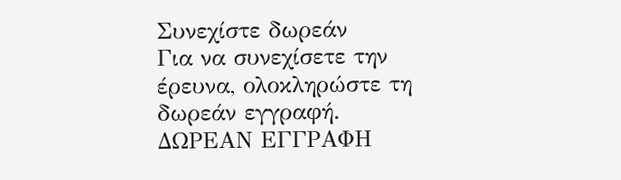Συνεχίστε δωρεάν
Για να συνεχίσετε την έρευνα, ολοκληρώστε τη δωρεάν εγγραφή.
ΔΩΡΕΑΝ ΕΓΓΡΑΦΗ